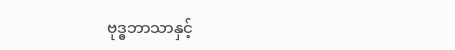ဗုဒ္ဓဘာသာနှင့်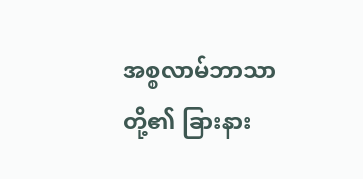အစ္စလာမ်ဘာသာတို့၏ ခြားနား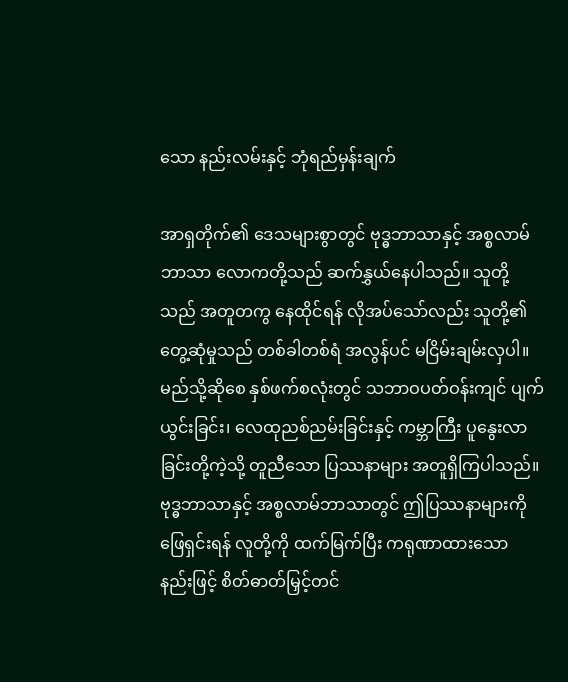သော နည်းလမ်းနှင့် ဘုံရည်မှန်းချက်

အာရှတိုက်၏ ဒေသများစွာတွင် ဗုဒ္ဓဘာသာနှင့် အစ္စလာမ်ဘာသာ လောကတို့သည် ဆက်နွှယ်နေပါသည်။ သူတို့သည် အတူတကွ နေထိုင်ရန် လိုအပ်သော်လည်း သူတို့၏တွေ့ဆုံမှုသည် တစ်ခါတစ်ရံ အလွန်ပင် မငြိမ်းချမ်းလှပါ။ မည်သို့ဆိုစေ နှစ်ဖက်စလုံးတွင် သဘာဝပတ်ဝန်းကျင် ပျက်ယွင်းခြင်း၊ လေထုညစ်ညမ်းခြင်းနှင့် ကမ္ဘာကြီး ပူနွေးလာခြင်းတို့ကဲ့သို့ တူညီသော ပြဿနာများ အတူရှိကြပါသည်။ ဗုဒ္ဓဘာသာနှင့် အစ္စလာမ်ဘာသာတွင် ဤပြဿနာများကို ဖြေရှင်းရန် လူတို့ကို ထက်မြက်ပြီး ကရုဏာထားသော နည်းဖြင့် စိတ်ဓာတ်မြှင့်တင်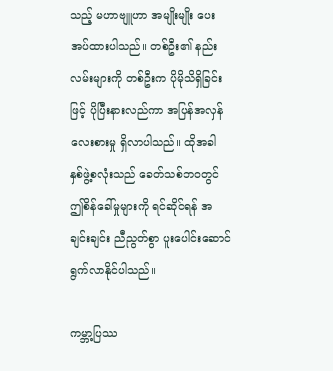သည့် မဟာဗျူဟာ အမျိုးမျိုး ပေးအပ်ထားပါသည်။ တစ်ဦး၏ နည်းလမ်းများကို တစ်ဦးက ပိုမိုသိရှိခြင်းဖြင့် ပိုပြီးနားလည်ကာ အပြန်အလှန် လေးစားမှု ရှိလာပါသည်။ ထိုအခါ နှစ်ဖွဲ့စလုံးသည် ခေတ်သစ်ဘဝတွင် ဤစိန်ခေါ်မှုများကို ရင်ဆိုင်ရန် အချင်းချင်း ညီညွတ်စွာ ပူးပေါင်းဆောင်ရွက်လာနိုင်ပါသည်။

ကမ္ဘာ့ပြဿ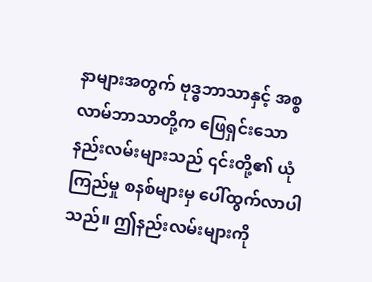နာများအတွက် ဗုဒ္ဓဘာသာနှင့် အစ္စလာမ်ဘာသာတို့က ဖြေရှင်းသော နည်းလမ်းများသည် ၎င်းတို့၏ ယုံကြည်မှု စနစ်များမှ ပေါ်ထွက်လာပါသည်။ ဤနည်းလမ်းများကို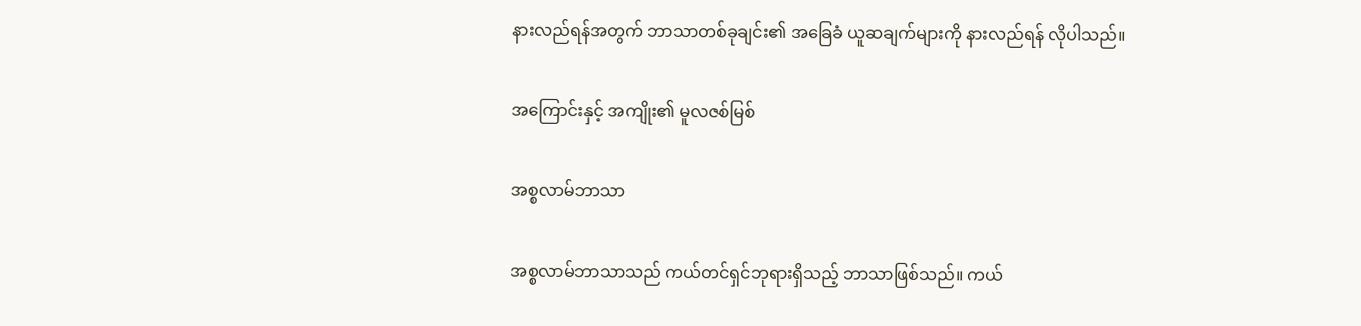နားလည်ရန်အတွက် ဘာသာတစ်ခုချင်း၏ အခြေခံ ယူဆချက်များကို နားလည်ရန် လိုပါသည်။

အကြောင်းနှင့် အကျိုး၏ မူလဇစ်မြစ်

အစ္စလာမ်ဘာသာ

အစ္စလာမ်ဘာသာသည် ကယ်တင်ရှင်ဘုရားရှိသည့် ဘာသာဖြစ်သည်။ ကယ်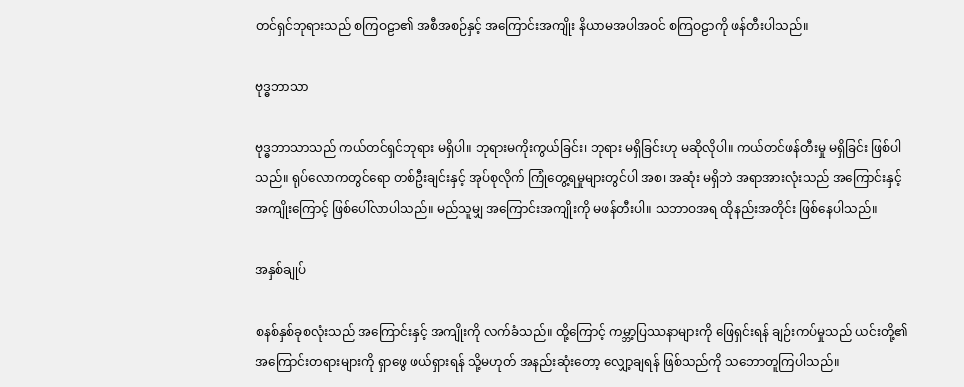တင်ရှင်ဘုရားသည် စကြဝဠာ၏ အစီအစဉ်နှင့် အကြောင်းအကျိုး နိယာမအပါအဝင် စကြဝဠာကို ဖန်တီးပါသည်။

ဗုဒ္ဓဘာသာ

ဗုဒ္ဓဘာသာသည် ကယ်တင်ရှင်ဘုရား မရှိပါ။ ဘုရားမကိုးကွယ်ခြင်း၊ ဘုရား မရှိခြင်းဟု မဆိုလိုပါ။ ကယ်တင်ဖန်တီးမှု မရှိခြင်း ဖြစ်ပါသည်။ ရုပ်လောကတွင်ရော တစ်ဦးချင်းနှင့် အုပ်စုလိုက် ကြုံတွေ့ရမှုများတွင်ပါ အစ၊ အဆုံး မရှိဘဲ အရာအားလုံးသည် အကြောင်းနှင့် အကျိုးကြောင့် ဖြစ်ပေါ်လာပါသည်။ မည်သူမျှ အကြောင်းအကျိုးကို မဖန်တီးပါ။ သဘာဝအရ ထိုနည်းအတိုင်း ဖြစ်နေပါသည်။

အနှစ်ချုပ်

စနစ်နှစ်ခုစလုံးသည် အကြောင်းနှင့် အကျိုးကို လက်ခံသည်။ ထို့ကြောင့် ကမ္ဘာ့ပြဿနာများကို ဖြေရှင်းရန် ချဉ်းကပ်မှုသည် ယင်းတို့၏ အကြောင်းတရားများကို ရှာဖွေ ဖယ်ရှားရန် သို့မဟုတ် အနည်းဆုံးတော့ လျှော့ချရန် ဖြစ်သည်ကို သဘောတူကြပါသည်။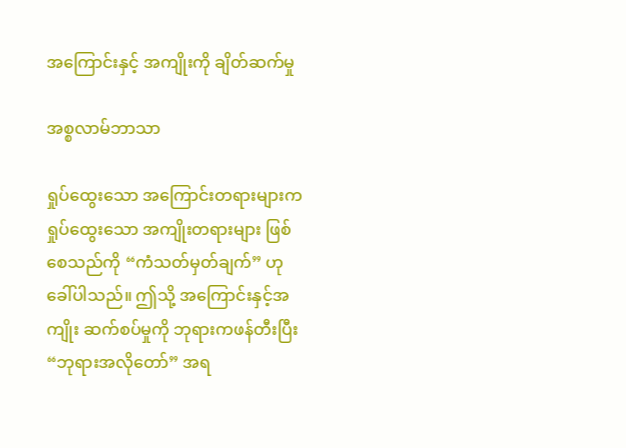အကြောင်းနှင့် အကျိုးကို ချိတ်ဆက်မှု

အစ္စလာမ်ဘာသာ

ရှုပ်ထွေးသော အကြောင်းတရားများက ရှုပ်ထွေးသော အကျိုးတရားများ ဖြစ်စေသည်ကို “ကံသတ်မှတ်ချက်” ဟုခေါ်ပါသည်။ ဤသို့ အကြောင်းနှင့်အကျိုး ဆက်စပ်မှုကို ဘုရားကဖန်တီးပြီး “ဘုရားအလိုတော်” အရ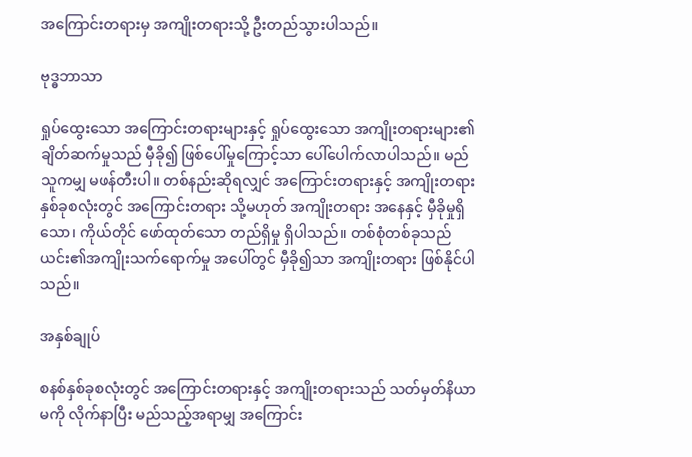အကြောင်းတရားမှ အကျိုးတရားသို့ ဦးတည်သွားပါသည်။

ဗုဒ္ဓဘာသာ

ရှုပ်ထွေးသော အကြောင်းတရားများနှင့် ရှုပ်ထွေးသော အကျိုးတရားများ၏ ချိတ်ဆက်မှုသည် မှီခို၍ ဖြစ်ပေါ်မှုကြောင့်သာ ပေါ်ပေါက်လာပါသည်။ မည်သူကမျှ မဖန်တီးပါ။ တစ်နည်းဆိုရလျှင် အကြောင်းတရားနှင့် အကျိုးတရား နှစ်ခုစလုံးတွင် အကြောင်းတရား သို့မဟုတ် အကျိုးတရား အနေနှင့် မှီခိုမှုရှိသော၊ ကိုယ်တိုင် ဖော်ထုတ်သော တည်ရှိမှု ရှိပါသည်။ တစ်စုံတစ်ခုသည် ယင်း၏အကျိုးသက်ရောက်မှု အပေါ်တွင် မှီခို၍သာ အကျိုးတရား ဖြစ်နိုင်ပါသည်။

အနှစ်ချုပ်

စနစ်နှစ်ခုစလုံးတွင် အကြောင်းတရားနှင့် အကျိုးတရားသည် သတ်မှတ်နိယာမကို လိုက်နာပြီး မည်သည့်အရာမျှ အကြောင်း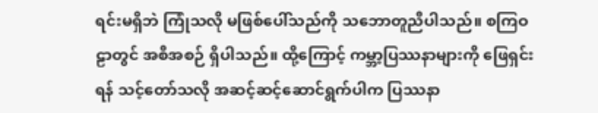ရင်းမရှိဘဲ ကြုံသလို မဖြစ်ပေါ်သည်ကို သဘောတူညီပါသည်။ စကြဝဠာတွင် အစီအစဉ် ရှိပါသည်။ ထို့ကြောင့် ကမ္ဘာ့ပြဿနာများကို ဖြေရှင်းရန် သင့်တော်သလို အဆင့်ဆင့်ဆောင်ရွက်ပါက ပြဿနာ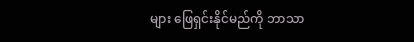များ ဖြေရှင်းနိုင်မည်ကို ဘာသာ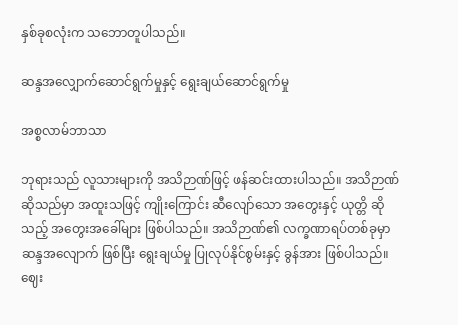နှစ်ခုစလုံးက သဘောတူပါသည်။

ဆန္ဒအလျှောက်ဆောင်ရွက်မှုနှင့် ရွေးချယ်ဆောင်ရွက်မှု

အစ္စလာမ်ဘာသာ

ဘုရားသည် လူသားများကို အသိဉာဏ်ဖြင့် ဖန်ဆင်းထားပါသည်။ အသိဉာဏ် ဆိုသည်မှာ အထူးသဖြင့် ကျိုးကြောင်း ဆီလျော်သော အတွေးနှင့် ယုတ္တိ ဆိုသည့် အတွေးအခေါ်များ ဖြစ်ပါသည်။ အသိဉာဏ်၏ လက္ခဏာရပ်တစ်ခုမှာ ဆန္ဒအလျောက် ဖြစ်ပြီး ရွေးချယ်မှု ပြုလုပ်နိုင်စွမ်းနှင့် ခွန်အား ဖြစ်ပါသည်။ ဈေး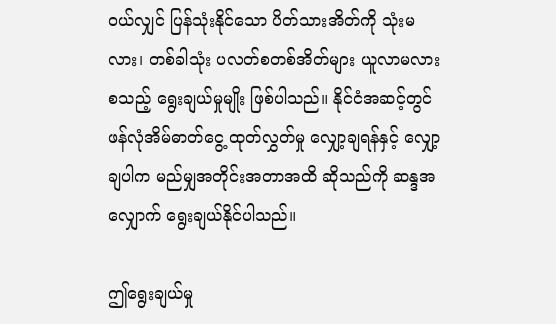ဝယ်လျှင် ပြန်သုံးနိုင်သော ပိတ်သားအိတ်ကို သုံးမလား၊ တစ်ခါသုံး ပလတ်စတစ်အိတ်များ ယူလာမလား စသည့် ရွေးချယ်မှုမျိုး ဖြစ်ပါသည်။ နိုင်ငံအဆင့်တွင် ဖန်လုံအိမ်ဓာတ်ငွေ့ ထုတ်လွှတ်မှု လျှော့ချရန်နှင့် လျှော့ချပါက မည်မျှအတိုင်းအတာအထိ ဆိုသည်ကို ဆန္ဒအလျှောက် ရွေးချယ်နိုင်ပါသည်။

ဤရွေးချယ်မှု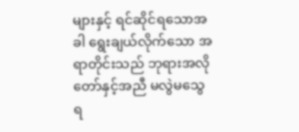များနှင့် ရင်ဆိုင်ရသောအခါ ရွေးချယ်လိုက်သော အရာတိုင်းသည် ဘုရားအလိုတော်နှင့်အညီ မလွဲမသွေ ရ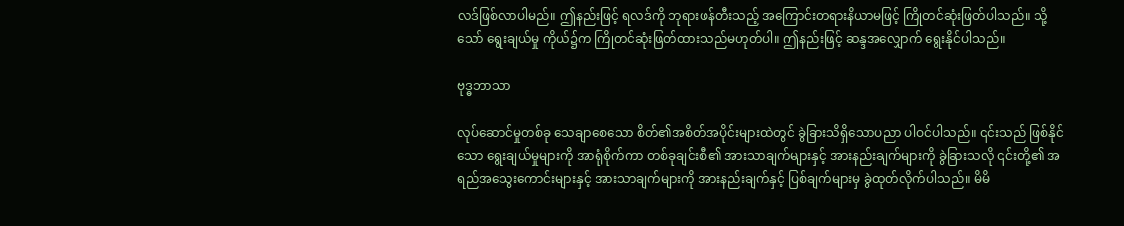လဒ်ဖြစ်လာပါမည်။ ဤနည်းဖြင့် ရလဒ်ကို ဘုရားဖန်တီးသည့် အကြောင်းတရားနိယာမဖြင့် ကြိုတင်ဆုံးဖြတ်ပါသည်။ သို့သော် ရွေးချယ်မှု ကိုယ်၌က ကြိုတင်ဆုံးဖြတ်ထားသည်မဟုတ်ပါ။ ဤနည်းဖြင့် ဆန္ဒအလျှောက် ရွေးနိုင်ပါသည်။

ဗုဒ္ဓဘာသာ

လုပ်ဆောင်မှုတစ်ခု သေချာစေသော စိတ်၏အစိတ်အပိုင်းများထဲတွင် ခွဲခြားသိရှိသောပညာ ပါဝင်ပါသည်။ ၎င်းသည် ဖြစ်နိုင်သော ရွေးချယ်မှုများကို အာရုံစိုက်ကာ တစ်ခုချင်းစီ၏ အားသာချက်များနှင့် အားနည်းချက်များကို ခွဲခြားသလို ၎င်းတို့၏ အရည်အသွေးကောင်းများနှင့် အားသာချက်များကို အားနည်းချက်နှင့် ပြစ်ချက်များမှ ခွဲထုတ်လိုက်ပါသည်။ မိမိ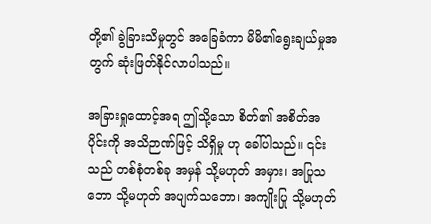တို့၏ ခွဲခြားသိမှုတွင် အခြေခံကာ မိမိ၏ရွေးချယ်မှုအတွက် ဆုံးဖြတ်နိုင်လာပါသည်။

အခြားရှုထောင့်အရ ဤသို့သော စိတ်၏ အစိတ်အပိုင်းကို အသိဉာဏ်ဖြင့် သိရှိမှု ဟု ခေါ်ပါသည်။ ၎င်းသည် တစ်စုံတစ်ခု အမှန် သို့မဟုတ် အမှား၊ အပြုသဘော သို့မဟုတ် အပျက်သဘော၊ အကျိုးပြု သို့မဟုတ်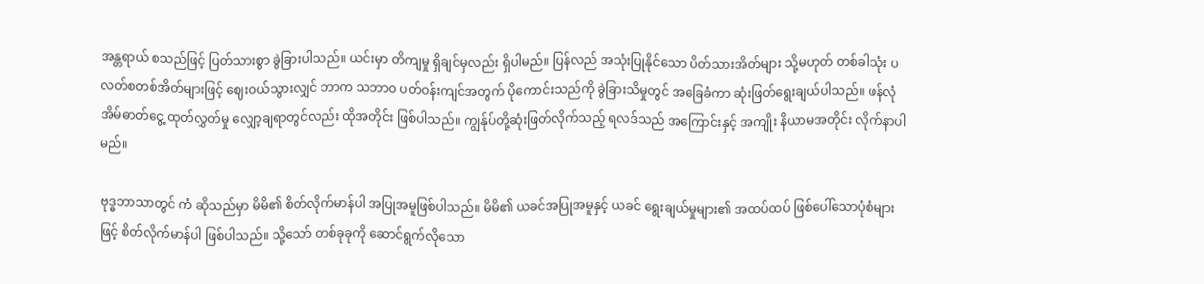အန္တရာယ် စသည်ဖြင့် ပြတ်သားစွာ ခွဲခြားပါသည်။ ယင်းမှာ တိကျမှု ရှိချင်မှလည်း ရှိပါမည်။ ပြန်လည် အသုံးပြုနိုင်သော ပိတ်သားအိတ်များ သို့မဟုတ် တစ်ခါသုံး ပလတ်စတစ်အိတ်များဖြင့် ဈေးဝယ်သွားလျှင် ဘာက သဘာဝ ပတ်ဝန်းကျင်အတွက် ပိုကောင်းသည်ကို ခွဲခြားသိမှုတွင် အခြေခံကာ ဆုံးဖြတ်ရွေးချယ်ပါသည်။ ဖန်လုံအိမ်ဓာတ်ငွေ့ ထုတ်လွှတ်မှု လျှော့ချရာတွင်လည်း ထိုအတိုင်း ဖြစ်ပါသည်။ ကျွန်ုပ်တို့ဆုံးဖြတ်လိုက်သည့် ရလဒ်သည် အကြောင်းနှင့် အကျိုး နိယာမအတိုင်း လိုက်နာပါမည်။

ဗုဒ္ဓဘာသာတွင် ကံ ဆိုသည်မှာ မိမိ၏ စိတ်လိုက်မာန်ပါ အပြုအမူဖြစ်ပါသည်။ မိမိ၏ ယခင်အပြုအမူနှင့် ယခင် ရွေးချယ်မှုများ၏ အထပ်ထပ် ဖြစ်ပေါ်သောပုံစံများဖြင့် စိတ်လိုက်မာန်ပါ ဖြစ်ပါသည်။ သို့သော် တစ်ခုခုကို ဆောင်ရွက်လိုသော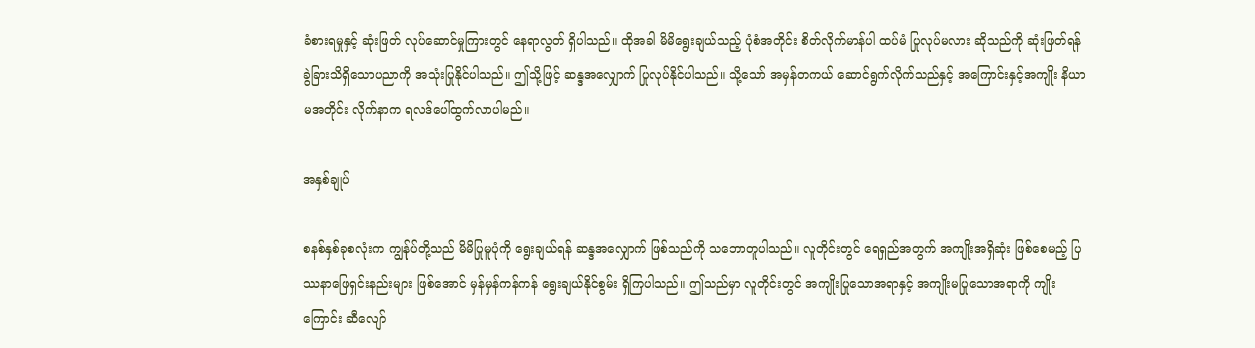ခံစားရမှုနှင့် ဆုံးဖြတ် လုပ်ဆောင်မှုကြားတွင် နေရာလွတ် ရှိပါသည်။ ထိုအခါ မိမိရွေးချယ်သည့် ပုံစံအတိုင်း စိတ်လိုက်မာန်ပါ ထပ်မံ ပြုလုပ်မလား ဆိုသည်ကို ဆုံးဖြတ်ရန် ခွဲခြားသိရှိသောပညာကို အသုံးပြုနိုင်ပါသည်။ ဤသို့ဖြင့် ဆန္ဒအလျှောက် ပြုလုပ်နိုင်ပါသည်။ သို့သော် အမှန်တကယ် ဆောင်ရွက်လိုက်သည်နှင့် အကြောင်းနှင့်အကျိုး နိယာမအတိုင်း လိုက်နာက ရလဒ်ပေါ်ထွက်လာပါမည်။

အနှစ်ချုပ်

စနစ်နှစ်ခုစလုံးက ကျွန်ုပ်တို့သည် မိမိပြုမူပုံကို ရွေးချယ်ရန် ဆန္ဒအလျှောက် ဖြစ်သည်ကို သဘောတူပါသည်။ လူတိုင်းတွင် ရေရှည်အတွက် အကျိုးအရှိဆုံး ဖြစ်စေမည့် ပြဿနာဖြေရှင်းနည်းများ ဖြစ်အောင် မှန်မှန်ကန်ကန် ရွေးချယ်နိုင်စွမ်း ရှိကြပါသည်။ ဤသည်မှာ လူတိုင်းတွင် အကျိုးပြုသောအရာနှင့် အကျိုးမပြုသောအရာကို ကျိုးကြောင်း ဆီလျော်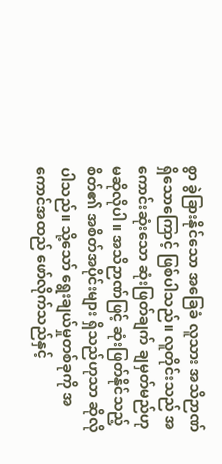စွာ ခွဲခြားနိုင်သော အခြေခံ လူသား အသိဉာဏ် ရှိသောကြောင့် ဖြစ်ပါသည်။ လူတိုင်းသည် အကောင်းဆုံးသော ဆုံးဖြတ်ချက် ချမှတ်မည်ဟု မဆိုလိုပါ။ အသိဉာဏ်ဖြင့် ဆုံးဖြတ်နိုင်သည့် စိတ်၏ အစိတ်အပိုင်းများ ရှိသည်ဟုသာ ဆိုလိုပါသည်။ သို့သော် ရွေးချယ်မှုတစ်ခုကို အကောင်အထည် ဖော်လိုက်သည်နှင့်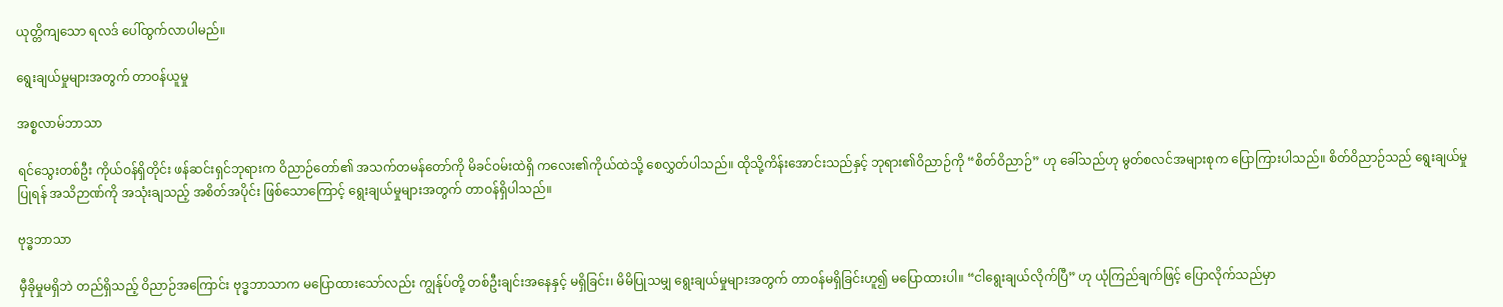ယုတ္တိကျသော ရလဒ် ပေါ်ထွက်လာပါမည်။

ရွေးချယ်မှုများအတွက် တာဝန်ယူမှု

အစ္စလာမ်ဘာသာ

ရင်သွေးတစ်ဦး ကိုယ်ဝန်ရှိတိုင်း ဖန်ဆင်းရှင်ဘုရားက ဝိညာဉ်တော်၏ အသက်တမန်တော်ကို မိခင်ဝမ်းထဲရှိ ကလေး၏ကိုယ်ထဲသို့ စေလွှတ်ပါသည်။ ထိုသို့ကိန်းအောင်းသည်နှင့် ဘုရား၏ဝိညာဉ်ကို “စိတ်ဝိညာဉ်” ဟု ခေါ်သည်ဟု မွတ်စလင်အများစုက ပြောကြားပါသည်။ စိတ်ဝိညာဉ်သည် ရွေးချယ်မှုပြုရန် အသိဉာဏ်ကို အသုံးချသည့် အစိတ်အပိုင်း ဖြစ်သောကြောင့် ရွေးချယ်မှုများအတွက် တာဝန်ရှိပါသည်။

ဗုဒ္ဓဘာသာ

မှီခိုမှုမရှိဘဲ တည်ရှိသည့် ဝိညာဉ်အကြောင်း ဗုဒ္ဓဘာသာက မပြောထားသော်လည်း ကျွန်ုပ်တို့ တစ်ဦးချင်းအနေနှင့် မရှိခြင်း၊ မိမိပြုသမျှ ရွေးချယ်မှုများအတွက် တာဝန်မရှိခြင်းဟူ၍ မပြောထားပါ။ “ငါရွေးချယ်လိုက်ပြီ” ဟု ယုံကြည်ချက်ဖြင့် ပြောလိုက်သည်မှာ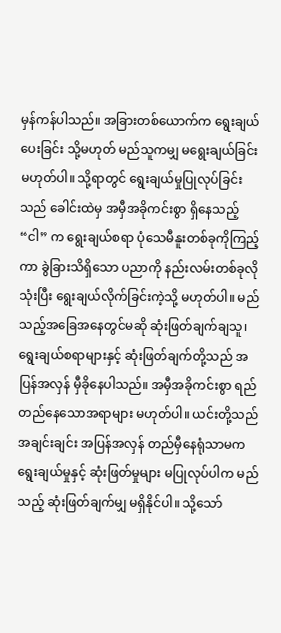မှန်ကန်ပါသည်။ အခြားတစ်ယောက်က ရွေးချယ်ပေးခြင်း သို့မဟုတ် မည်သူကမျှ မရွေးချယ်ခြင်း မဟုတ်ပါ။ သို့ရာတွင် ရွေးချယ်မှုပြုလုပ်ခြင်းသည် ခေါင်းထဲမှ အမှီအခိုကင်းစွာ ရှိနေသည့် “ငါ” က ရွေးချယ်စရာ ပုံသေမီနူးတစ်ခုကိုကြည့်ကာ ခွဲခြားသိရှိသော ပညာကို နည်းလမ်းတစ်ခုလိုသုံးပြီး ရွေးချယ်လိုက်ခြင်းကဲ့သို့ မဟုတ်ပါ။ မည်သည့်အခြေအနေတွင်မဆို ဆုံးဖြတ်ချက်ချသူ၊ ရွေးချယ်စရာများနှင့် ဆုံးဖြတ်ချက်တို့သည် အပြန်အလှန် မှီခိုနေပါသည်။ အမှီအခိုကင်းစွာ ရည်တည်နေသောအရာများ မဟုတ်ပါ။ ယင်းတို့သည် အချင်းချင်း အပြန်အလှန် တည်မှီနေရုံသာမက ရွေးချယ်မှုနှင့် ဆုံးဖြတ်မှုများ မပြုလုပ်ပါက မည်သည့် ဆုံးဖြတ်ချက်မျှ မရှိနိုင်ပါ။ သို့သော်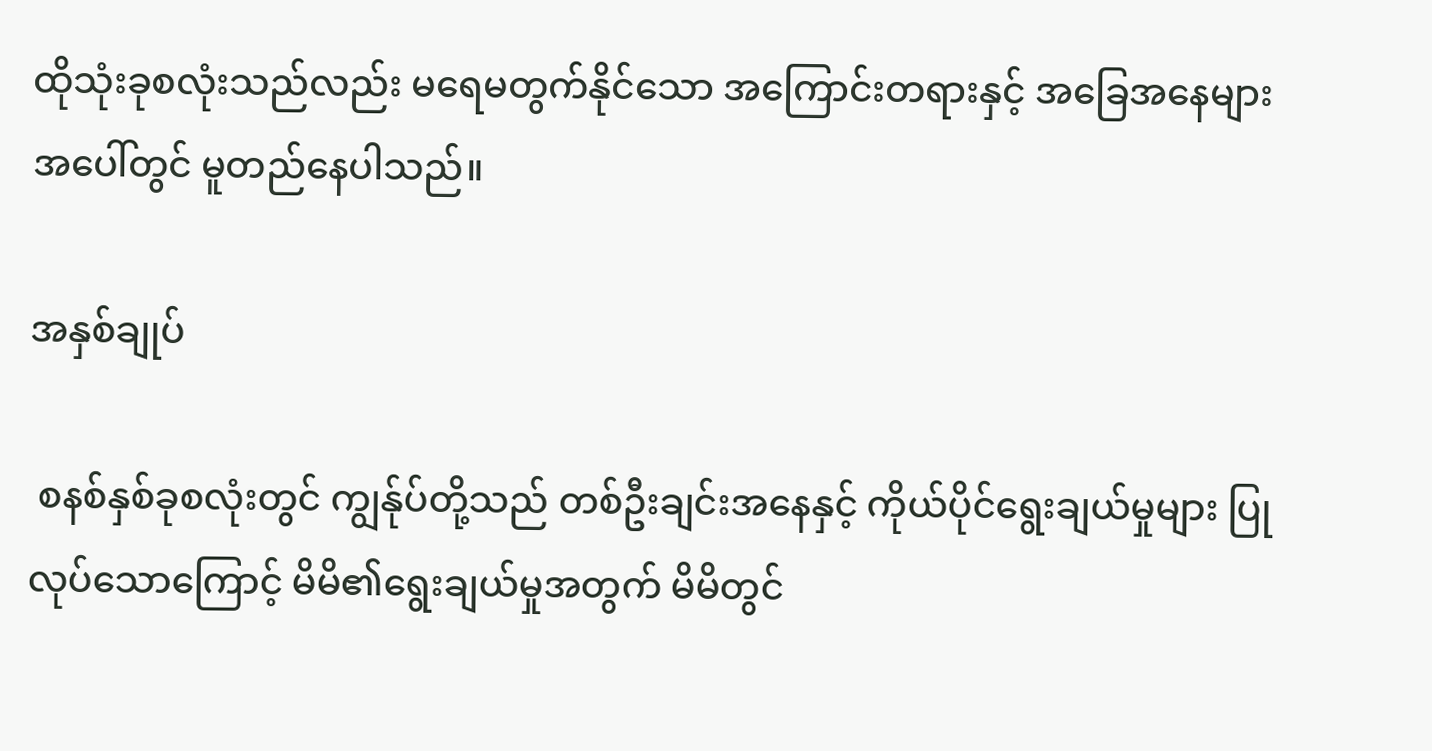ထိုသုံးခုစလုံးသည်လည်း မရေမတွက်နိုင်သော အကြောင်းတရားနှင့် အခြေအနေများအပေါ်တွင် မူတည်နေပါသည်။

အနှစ်ချုပ်

 စနစ်နှစ်ခုစလုံးတွင် ကျွန်ုပ်တို့သည် တစ်ဦးချင်းအနေနှင့် ကိုယ်ပိုင်ရွေးချယ်မှုများ ပြုလုပ်သောကြောင့် မိမိ၏ရွေးချယ်မှုအတွက် မိမိတွင်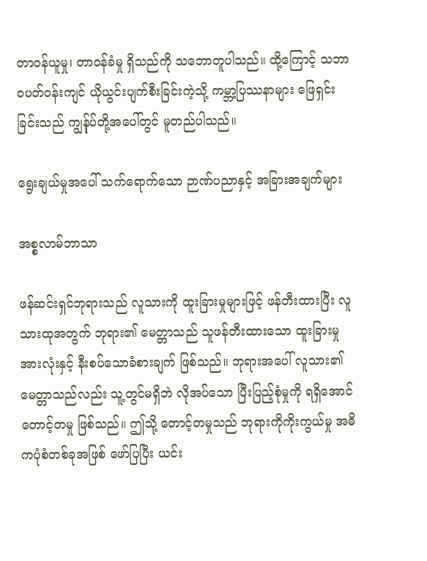တာဝန်ယူမှု၊ တာဝန်ခံမှု ရှိသည်ကို သဘောတူပါသည်။ ထို့ကြောင့် သဘာဝပတ်ဝန်းကျင် ယိုယွင်းပျက်စီးခြင်းကဲ့သို့ ကမ္ဘာ့ပြဿနာများ ဖြေရှင်းခြင်းသည် ကျွန်ုပ်တို့အပေါ်တွင် မူတည်ပါသည်။

ရွေးချယ်မှုအပေါ် သက်ရောက်သော ဉာဏ်ပညာနှင့် အခြားအချက်များ

အစ္စလာမ်ဘာသာ

ဖန်ဆင်းရှင်ဘုရားသည် လူသားကို ထူးခြားမှုများဖြင့် ဖန်တီးထားပြီး လူသားထုအတွက် ဘုရား၏ မေတ္တာသည် သူဖန်တီးထားသော ထူးခြားမှု အားလုံးနှင့် နီးစပ်သောခံစားချက် ဖြစ်သည်။ ဘုရားအပေါ် လူသား၏ မေတ္တာသည်လည်း သူ့တွင်မရှိဘဲ လိုအပ်သော ပြီးပြည့်စုံမှုကို ရရှိအောင် တောင့်တမှု ဖြစ်သည်။ ဤသို့ တောင့်တမှုသည် ဘုရားကိုကိုးကွယ်မှု အဓိကပုံစံတစ်ခုအဖြစ် ဖော်ပြပြီး ယင်း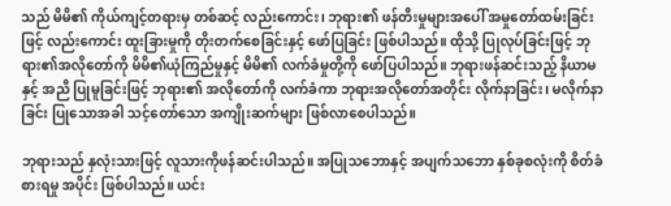သည် မိမိ၏ ကိုယ်ကျင့်တရားမှ တစ်ဆင့် လည်းကောင်း၊ ဘုရား၏ ဖန်တီးမှုများအပေါ် အမှုတော်ထမ်းခြင်းဖြင့် လည်းကောင်း ထူးခြားမှုကို တိုးတက်စေခြင်းနှင့် ဖော်ပြခြင်း ဖြစ်ပါသည်။ ထိုသို့ ပြုလုပ်ခြင်းဖြင့် ဘုရား၏အလိုတော်ကို မိမိ၏ယုံကြည်မှုနှင့် မိမိ၏ လက်ခံမှုတို့ကို ဖော်ပြပါသည်။ ဘုရားဖန်ဆင်းသည့် နိယာမနှင့် အညီ ပြုမူခြင်းဖြင့် ဘုရား၏ အလိုတော်ကို လက်ခံကာ ဘုရားအလိုတော်အတိုင်း လိုက်နာခြင်း၊ မလိုက်နာခြင်း ပြုသောအခါ သင့်တော်သော အကျိုးဆက်များ ဖြစ်လာစေပါသည်။

ဘုရားသည် နှလုံးသားဖြင့် လူသားကိုဖန်ဆင်းပါသည်။ အပြုသဘောနှင့် အပျက်သဘော နှစ်ခုစလုံးကို စိတ်ခံစားရမှု အပိုင်း ဖြစ်ပါသည်။ ယင်း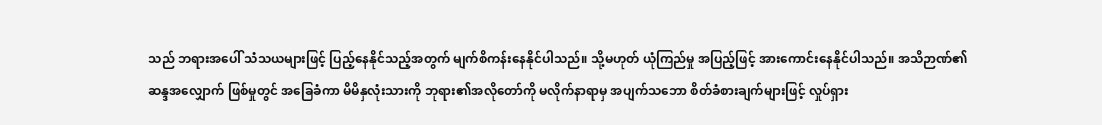သည် ဘရားအပေါ် သံသယများဖြင့် ပြည့်နေနိုင်သည့်အတွက် မျက်စိကန်းနေနိုင်ပါသည်။ သို့မဟုတ် ယုံကြည်မှု အပြည့်ဖြင့် အားကောင်းနေနိုင်ပါသည်။ အသိဉာဏ်၏ ဆန္ဒအလျှောက် ဖြစ်မှုတွင် အခြေခံကာ မိမိနှလုံးသားကို ဘုရား၏အလိုတော်ကို မလိုက်နာရာမှ အပျက်သဘော စိတ်ခံစားချက်များဖြင့် လှုပ်ရှား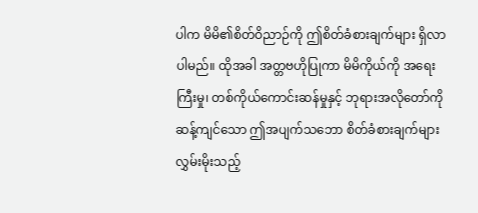ပါက မိမိ၏စိတ်ဝိညာဉ်ကို ဤစိတ်ခံစားချက်များ ရှိလာပါမည်။ ထိုအခါ အတ္တဗဟိုပြုကာ မိမိကိုယ်ကို အရေးကြီးမှု၊ တစ်ကိုယ်ကောင်းဆန်မှုနှင့် ဘုရားအလိုတော်ကို ဆန့်ကျင်သော ဤအပျက်သဘော စိတ်ခံစားချက်များ လွှမ်းမိုးသည့်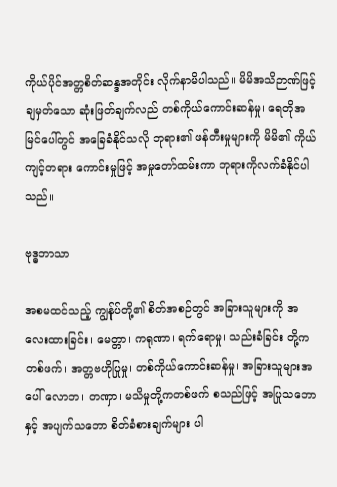ကိုယ်ပိုင်အတ္တစိတ်ဆန္ဒအတိုင်း လိုက်နာမိပါသည်။ မိမိအသိဉာဏ်ဖြင့် ချမှတ်သော ဆုံးဖြတ်ချက်လည် တစ်ကိုယ်ကောင်းဆန်မှု၊ ရေတိုအမြင်ပေါ်တွင် အခြေခံနိုင်သလို ဘုရား၏ ဖန်တီးမှုများကို မိမိ၏ ကိုယ်ကျင့်တရား ကောင်းမှုဖြင့် အမှုတော်ထမ်းကာ ဘုရားကိုလက်ခံနိုင်ပါသည်။

ဗုဒ္ဓဘာသာ

အစမထင်သည့် ကျွန်ုပ်တို့၏ စိတ်အစဉ်တွင် အခြားသူများကို အလေးထားခြင်း၊ မေတ္တာ၊ ကရုဏာ၊ ရက်ရောမှု၊ သည်းခံခြင်း တို့ကတစ်ဖက်၊ အတ္တဗဟိုပြုမှု၊ တစ်ကိုယ်ကောင်းဆန်မှု၊ အခြားသူများအပေါ် လောဘ၊ တဏှာ၊ မသိမှုတို့ကတစ်ဖက် စသည်ဖြင့် အပြုသဘောနှင့် အပျက်သဘော စိတ်ခံစားချက်များ ပါ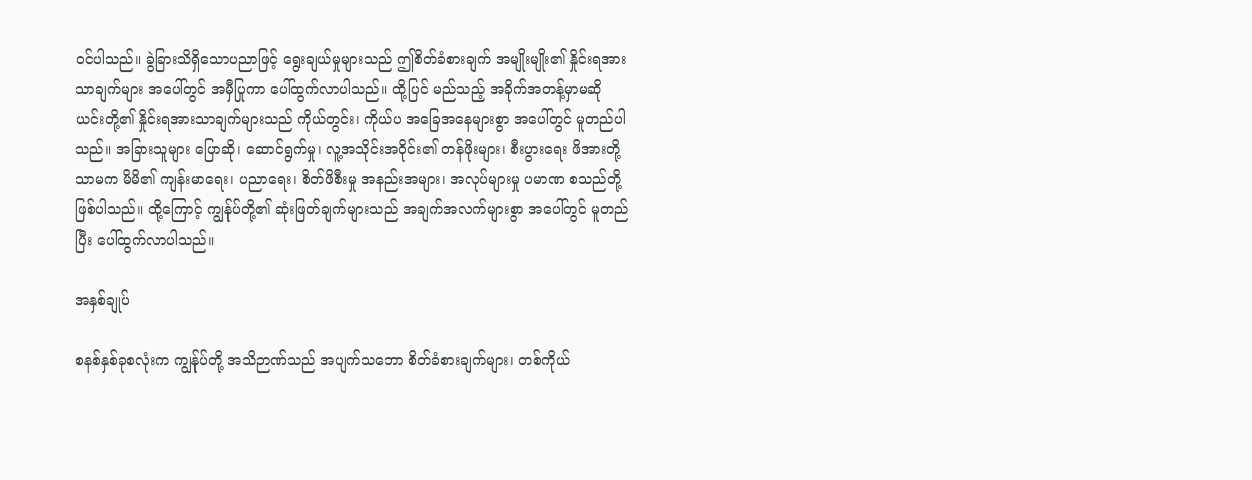ဝင်ပါသည်။ ခွဲခြားသိရှိသောပညာဖြင့် ရွေးချယ်မှုများသည် ဤစိတ်ခံစားချက် အမျိုးမျိုး၏ နှိုင်းရအားသာချက်များ အပေါ်တွင် အမှီပြုကာ ပေါ်ထွက်လာပါသည်။ ထို့ပြင် မည်သည့် အခိုက်အတန့်မှာမဆို ယင်းတို့၏ နှိုင်းရအားသာချက်များသည် ကိုယ်တွင်း၊ ကိုယ်ပ အခြေအနေများစွာ အပေါ်တွင် မူတည်ပါသည်။ အခြားသူများ ပြောဆို၊ ဆောင်ရွက်မှု၊ လူ့အသိုင်းအဝိုင်း၏ တန်ဖိုးများ၊ စီးပွားရေး ဖိအားတို့သာမက မိမိ၏ ကျန်းမာရေး၊ ပညာရေး၊ စိတ်ဖိစီးမှု အနည်းအများ၊ အလုပ်များမှု ပမာဏ စသည်တို့ ဖြစ်ပါသည်။ ထို့ကြောင့် ကျွန်ုပ်တို့၏ ဆုံးဖြတ်ချက်များသည် အချက်အလက်များစွာ အပေါ်တွင် မူတည်ပြီး ပေါ်ထွက်လာပါသည်။

အနှစ်ချုပ်

စနစ်နှစ်ခုစလုံးက ကျွန်ုပ်တို့ အသိဉာဏ်သည် အပျက်သဘော စိတ်ခံစားချက်များ၊ တစ်ကိုယ်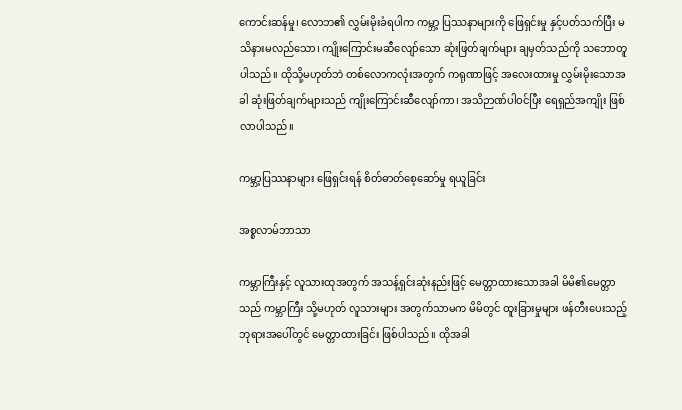ကောင်းဆန်မှု၊ လောဘ၏ လွှမ်းမိုးခံရပါက ကမ္ဘာ့ ပြဿနာများကို ဖြေရှင်းမှု နှင့်ပတ်သက်ပြီး မသိနားမလည်သော၊ ကျိုးကြောင်းမဆီလျော်သော ဆုံးဖြတ်ချက်များ ချမှတ်သည်ကို သဘောတူပါသည်။ ထိုသို့မဟုတ်ဘဲ တစ်လောကလုံးအတွက် ကရုဏာဖြင့် အလေးထားမှု လွှမ်းမိုးသောအခါ ဆုံးဖြတ်ချက်များသည် ကျိုးကြောင်းဆီလျော်ကာ၊ အသိဉာဏ်ပါဝင်ပြီး ရေရှည်အကျိုး ဖြစ်လာပါသည်။

ကမ္ဘာ့ပြဿနာများ ဖြေရှင်းရန် စိတ်ဓာတ်စေ့ဆော်မှု ရယူခြင်း

အစ္စလာမ်ဘာသာ

ကမ္ဘာကြီးနှင့် လူသားထုအတွက် အသန့်ရှင်းဆုံးနည်းဖြင့် မေတ္တာထားသောအခါ မိမိ၏မေတ္တာသည် ကမ္ဘာကြီး သို့မဟုတ် လူသားများ အတွက်သာမက မိမိတွင် ထူးခြားမှုများ ဖန်တီးပေးသည့် ဘုရားအပေါ်တွင် မေတ္တာထားခြင်း ဖြစ်ပါသည်။ ထိုအခါ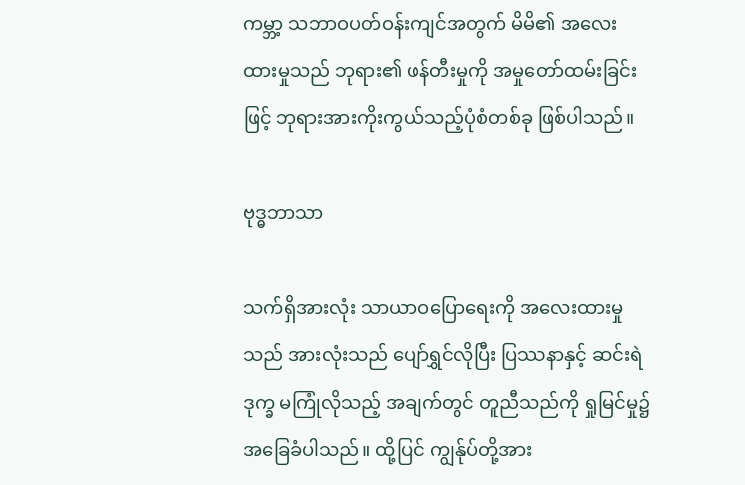ကမ္ဘာ့ သဘာဝပတ်ဝန်းကျင်အတွက် မိမိ၏ အလေးထားမှုသည် ဘုရား၏ ဖန်တီးမှုကို အမှုတော်ထမ်းခြင်းဖြင့် ဘုရားအားကိုးကွယ်သည့်ပုံစံတစ်ခု ဖြစ်ပါသည်။

ဗုဒ္ဓဘာသာ

သက်ရှိအားလုံး သာယာဝပြောရေးကို အလေးထားမှုသည် အားလုံးသည် ပျော်ရွှင်လိုပြီး ပြဿနာနှင့် ဆင်းရဲဒုက္ခ မကြုံလိုသည့် အချက်တွင် တူညီသည်ကို ရှုမြင်မှု၌ အခြေခံပါသည်။ ထို့ပြင် ကျွန်ုပ်တို့အား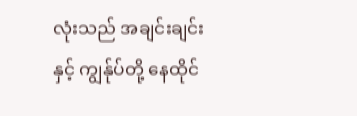လုံးသည် အချင်းချင်းနှင့် ကျွန်ုပ်တို့ နေထိုင်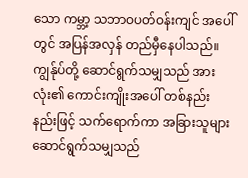သော ကမ္ဘာ့ သဘာဝပတ်ဝန်းကျင် အပေါ်တွင် အပြန်အလှန် တည်မှီနေပါသည်။ ကျွန်ုပ်တို့ ဆောင်ရွက်သမျှသည် အားလုံး၏ ကောင်းကျိုးအပေါ် တစ်နည်းနည်းဖြင့် သက်ရောက်ကာ အခြားသူများ ဆောင်ရွက်သမျှသည်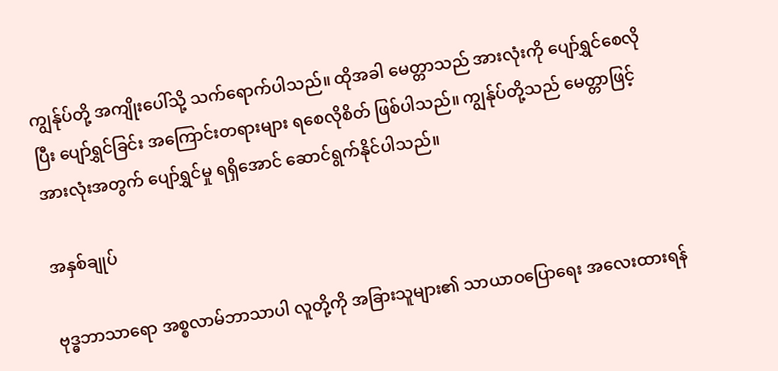ကျွန်ုပ်တို့ အကျိုးပေါ်သို့ သက်ရောက်ပါသည်။ ထိုအခါ မေတ္တာသည် အားလုံးကို ပျော်ရွှင်စေလိုပြီး ပျော်ရွှင်ခြင်း အကြောင်းတရားများ ရစေလိုစိတ် ဖြစ်ပါသည်။ ကျွန်ုပ်တို့သည် မေတ္တာဖြင့် အားလုံးအတွက် ပျော်ရွှင်မှု ရရှိအောင် ဆောင်ရွက်နိုင်ပါသည်။

အနှစ်ချုပ်

ဗုဒ္ဓဘာသာရော အစ္စလာမ်ဘာသာပါ လူတို့ကို အခြားသူများ၏ သာယာဝပြောရေး အလေးထားရန်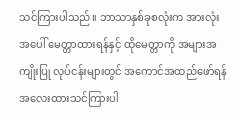သင်ကြားပါသည်။ ဘာသာနှစ်ခုစလုံးက အားလုံးအပေါ် မေတ္တာထားရန်နှင့် ထိုမေတ္တာကို အများအကျိုးပြု လုပ်ငန်းများတွင် အကောင်အထည်ဖော်ရန် အလေးထားသင်ကြားပါ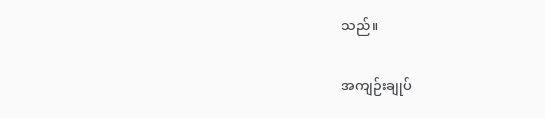သည်။

အကျဉ်းချုပ်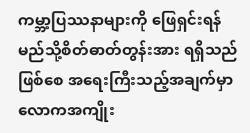ကမ္ဘာ့ပြဿနာများကို ဖြေရှင်းရန် မည်သို့စိတ်ဓာတ်တွန်းအား ရရှိသည်ဖြစ်စေ အရေးကြီးသည့်အချက်မှာ လောကအကျိုး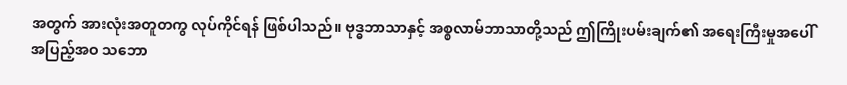အတွက် အားလုံးအတူတကွ လုပ်ကိုင်ရန် ဖြစ်ပါသည်။ ဗုဒ္ဓဘာသာနှင့် အစ္စလာမ်ဘာသာတို့သည် ဤကြိုးပမ်းချက်၏ အရေးကြီးမှုအပေါ် အပြည့်အဝ သဘော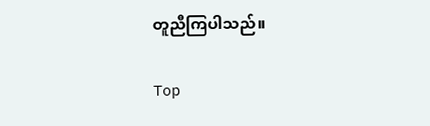တူညီကြပါသည်။

Top